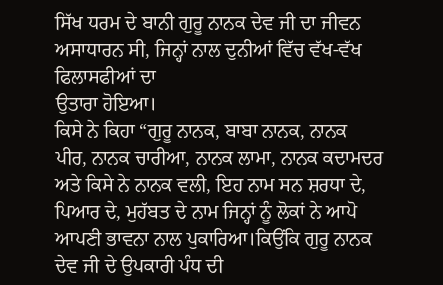ਸਿੱਖ ਧਰਮ ਦੇ ਬਾਨੀ ਗੁਰੂ ਨਾਨਕ ਦੇਵ ਜੀ ਦਾ ਜੀਵਨ ਅਸਾਧਾਰਨ ਸੀ, ਜਿਨ੍ਹਾਂ ਨਾਲ ਦੁਨੀਆਂ ਵਿੱਚ ਵੱਖ-ਵੱਖ ਫਿਲਾਸਫੀਆਂ ਦਾ
ਉਤਾਰਾ ਹੋਇਆ।
ਕਿਸੇ ਨੇ ਕਿਹਾ “ਗੁਰੂ ਨਾਨਕ, ਬਾਬਾ ਨਾਨਕ, ਨਾਨਕ ਪੀਰ, ਨਾਨਕ ਚਾਰੀਆ, ਨਾਨਕ ਲਾਮਾ, ਨਾਨਕ ਕਦਾਮਦਰ ਅਤੇ ਕਿਸੇ ਨੇ ਨਾਨਕ ਵਲੀ, ਇਹ ਨਾਮ ਸਨ ਸ਼ਰਧਾ ਦੇ, ਪਿਆਰ ਦੇ, ਮੁਹੱਬਤ ਦੇ ਨਾਮ ਜਿਨ੍ਹਾਂ ਨੂੰ ਲੋਕਾਂ ਨੇ ਆਪੋ ਆਪਣੀ ਭਾਵਨਾ ਨਾਲ ਪੁਕਾਰਿਆ।ਕਿਉਂਕਿ ਗੁਰੂ ਨਾਨਕ ਦੇਵ ਜੀ ਦੇ ਉਪਕਾਰੀ ਪੰਧ ਦੀ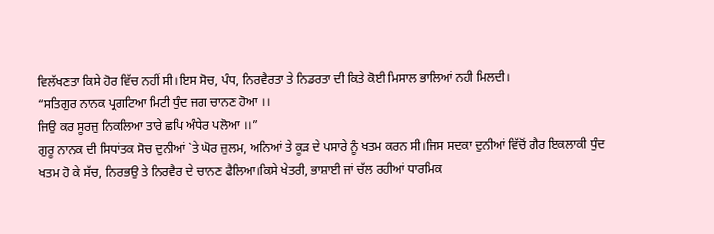ਵਿਲੱਖਣਤਾ ਕਿਸੇ ਹੋਰ ਵਿੱਚ ਨਹੀਂ ਸੀ।ਇਸ ਸੋਚ, ਪੰਧ, ਨਿਰਵੈਰਤਾ ਤੇ ਨਿਡਰਤਾ ਦੀ ਕਿਤੇ ਕੋਈ ਮਿਸਾਲ ਭਾਲਿਆਂ ਨਹੀ ਮਿਲਦੀ।
“ਸਤਿਗੁਰ ਨਾਨਕ ਪ੍ਰਗਟਿਆ ਮਿਟੀ ਧੁੰਦ ਜਗ ਚਾਨਣ ਹੋਆ ।।
ਜਿਉ ਕਰ ਸੂਰਜੁ ਨਿਕਲਿਆ ਤਾਰੇ ਛਪਿ ਅੰਧੇਰ ਪਲੋਆ ।।”
ਗੁਰੂ ਨਾਨਕ ਦੀ ਸਿਧਾਂਤਕ ਸੋਚ ਦੁਨੀਆਂ `ਤੇ ਘੋਰ ਜ਼ੁਲਮ, ਅਨਿਆਂ ਤੇ ਕੂੜ ਦੇ ਪਸਾਰੇ ਨੂੰ ਖਤਮ ਕਰਨ ਸੀ।ਜਿਸ ਸਦਕਾ ਦੁਨੀਆਂ ਵਿੱਚੋਂ ਗੈਰ ਇਕਲਾਕੀ ਧੁੰਦ ਖਤਮ ਹੋ ਕੇ ਸੱਚ, ਨਿਰਭਉ ਤੇ ਨਿਰਵੈਰ ਦੇ ਚਾਨਣ ਫੈਲਿਆ।ਕਿਸੇ ਖੇਤਰੀ, ਭਾਸ਼ਾਈ ਜਾਂ ਚੱਲ ਰਹੀਆਂ ਧਾਰਮਿਕ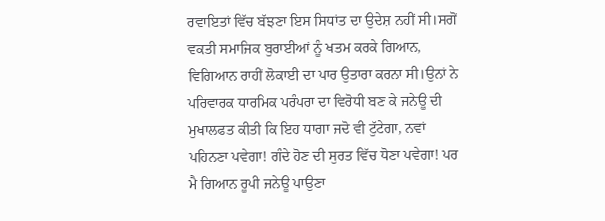ਰਵਾਇਤਾਂ ਵਿੱਚ ਬੱਝਣਾ ਇਸ ਸਿਧਾਂਤ ਦਾ ਉਦੇਸ਼ ਨਹੀਂ ਸੀ।ਸਗੋਂ ਵਕਤੀ ਸਮਾਜਿਕ ਬੁਰਾਈਆਂ ਨੂੰ ਖਤਮ ਕਰਕੇ ਗਿਆਨ, ਵਿਗਿਆਨ ਰਾਹੀਂ ਲੋਕਾਈ ਦਾ ਪਾਰ ਉਤਾਰਾ ਕਰਨਾ ਸੀ।ਉਨਾਂ ਨੇ ਪਰਿਵਾਰਕ ਧਾਰਮਿਕ ਪਰੰਪਰਾ ਦਾ ਵਿਰੋਧੀ ਬਣ ਕੇ ਜਨੇਊ ਦੀ ਮੁਖਾਲਫਤ ਕੀਤੀ ਕਿ ਇਹ ਧਾਗਾ ਜਦੋ ਵੀ ਟੁੱਟੇਗਾ, ਨਵਾਂ ਪਹਿਨਣਾ ਪਵੇਗਾ! ਗੰਦੇ ਹੋਣ ਦੀ ਸੁਰਤ ਵਿੱਚ ਧੋਣਾ ਪਵੇਗਾ! ਪਰ ਮੈ ਗਿਆਨ ਰੂਪੀ ਜਨੇਊ ਪਾਉਣਾ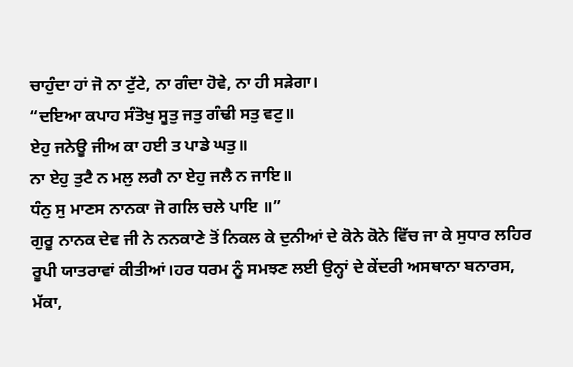ਚਾਹੁੰਦਾ ਹਾਂ ਜੋ ਨਾ ਟੁੱਟੇ, ਨਾ ਗੰਦਾ ਹੋਵੇ, ਨਾ ਹੀ ਸੜੇਗਾ।
“ਦਇਆ ਕਪਾਹ ਸੰਤੋਖੁ ਸੂਤੁ ਜਤੁ ਗੰਢੀ ਸਤੁ ਵਟੁ॥
ਏਹੁ ਜਨੇਊ ਜੀਅ ਕਾ ਹਈ ਤ ਪਾਡੇ ਘਤੁ॥
ਨਾ ਏਹੁ ਤੁਟੈ ਨ ਮਲੁ ਲਗੈ ਨਾ ਏਹੁ ਜਲੈ ਨ ਜਾਇ॥
ਧੰਨੁ ਸੁ ਮਾਣਸ ਨਾਨਕਾ ਜੋ ਗਲਿ ਚਲੇ ਪਾਇ ॥”
ਗੁਰੂ ਨਾਨਕ ਦੇਵ ਜੀ ਨੇ ਨਨਕਾਣੇ ਤੋਂ ਨਿਕਲ ਕੇ ਦੁਨੀਆਂ ਦੇ ਕੋਨੇ ਕੋਨੇ ਵਿੱਚ ਜਾ ਕੇ ਸੁਧਾਰ ਲਹਿਰ ਰੂਪੀ ਯਾਤਰਾਵਾਂ ਕੀਤੀਆਂ।ਹਰ ਧਰਮ ਨੂੰ ਸਮਝਣ ਲਈ ਉਨ੍ਹਾਂ ਦੇ ਕੇਂਦਰੀ ਅਸਥਾਨਾ ਬਨਾਰਸ, ਮੱਕਾ,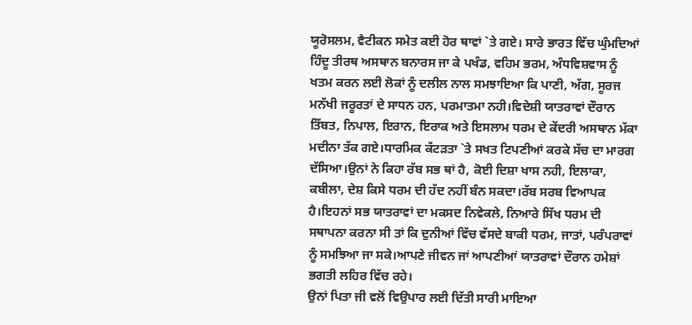ਯੂਰੋਸਲਮ, ਵੈਟੀਕਨ ਸਮੇਤ ਕਈ ਹੋਰ ਥਾਵਾਂ `ਤੇ ਗਏ। ਸਾਰੇ ਭਾਰਤ ਵਿੱਚ ਘੁੰਮਦਿਆਂ ਹਿੰਦੂ ਤੀਰਥ ਅਸਥਾਨ ਬਨਾਰਸ ਜਾ ਕੇ ਪਖੰਡ, ਵਹਿਮ ਭਰਮ, ਅੰਧਵਿਸ਼ਵਾਸ ਨੂੰ ਖਤਮ ਕਰਨ ਲਈ ਲੋਕਾਂ ਨੂੰ ਦਲੀਲ ਨਾਲ ਸਮਝਾਇਆ ਕਿ ਪਾਣੀ, ਅੱਗ, ਸੂਰਜ ਮਨੱਖੀ ਜਰੂਰਤਾਂ ਦੇ ਸਾਧਨ ਹਨ, ਪਰਮਾਤਮਾ ਨਹੀ।ਵਿਦੇਸ਼ੀ ਯਾਤਰਾਵਾਂ ਦੌਰਾਨ ਤਿੱਬਤ, ਨਿਪਾਲ, ਇਰਾਨ, ਇਰਾਕ ਅਤੇ ਇਸਲਾਮ ਧਰਮ ਦੇ ਕੇਂਦਰੀ ਅਸਥਾਨ ਮੱਕਾ ਮਦੀਨਾ ਤੱਕ ਗਏ।ਧਾਰਮਿਕ ਕੱਟੜਤਾ `ਤੇ ਸਖਤ ਟਿਪਣੀਆਂ ਕਰਕੇ ਸੱਚ ਦਾ ਮਾਰਗ ਦੱਸਿਆ।ਉਨਾਂ ਨੇ ਕਿਹਾ ਰੱਬ ਸਭ ਥਾਂ ਹੈ, ਕੋਈ ਦਿਸ਼ਾ ਖਾਸ ਨਹੀ, ਇਲਾਕਾ, ਕਬੀਲਾ, ਦੇਸ਼ ਕਿਸੇ ਧਰਮ ਦੀ ਹੱਦ ਨਹੀਂ ਬੰਨ ਸਕਦਾ।ਰੱਬ ਸਰਬ ਵਿਆਪਕ ਹੈ।ਇਹਨਾਂ ਸਭ ਯਾਤਰਾਵਾਂ ਦਾ ਮਕਸਦ ਨਿਵੇਕਲੇ, ਨਿਆਰੇ ਸਿੱਖ ਧਰਮ ਦੀ ਸਥਾਪਨਾ ਕਰਨਾ ਸੀ ਤਾਂ ਕਿ ਦੁਨੀਆਂ ਵਿੱਚ ਵੱਸਦੇ ਬਾਕੀ ਧਰਮ, ਜਾਤਾਂ, ਪਰੰਪਰਾਵਾਂ ਨੂੰ ਸਮਝਿਆ ਜਾ ਸਕੇ।ਆਪਣੇ ਜੀਵਨ ਜਾਂ ਆਪਣੀਆਂ ਯਾਤਰਾਵਾਂ ਦੌਰਾਨ ਹਮੇਸ਼ਾਂ ਭਗਤੀ ਲਹਿਰ ਵਿੱਚ ਰਹੇ।
ਉਨਾਂ ਪਿਤਾ ਜੀ ਵਲੋਂ ਵਿਉਪਾਰ ਲਈ ਦਿੱਤੀ ਸਾਰੀ ਮਾਇਆ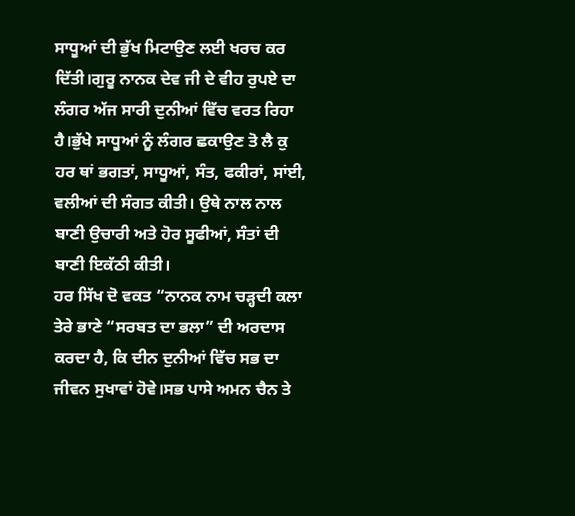ਸਾਧੂਆਂ ਦੀ ਭੁੱਖ ਮਿਟਾਉਣ ਲਈ ਖਰਚ ਕਰ ਦਿੱਤੀ।ਗੁਰੂ ਨਾਨਕ ਦੇਵ ਜੀ ਦੇ ਵੀਹ ਰੁਪਏ ਦਾ ਲੰਗਰ ਅੱਜ ਸਾਰੀ ਦੁਨੀਆਂ ਵਿੱਚ ਵਰਤ ਰਿਹਾ ਹੈ।ਭੁੱਖੇ ਸਾਧੂਆਂ ਨੂੰ ਲੰਗਰ ਛਕਾਉਣ ਤੋ ਲੈ ਕੁ ਹਰ ਥਾਂ ਭਗਤਾਂ, ਸਾਧੂਆਂ, ਸੰਤ, ਫਕੀਰਾਂ, ਸਾਂਈ, ਵਲੀਆਂ ਦੀ ਸੰਗਤ ਕੀਤੀ। ਉਥੇ ਨਾਲ ਨਾਲ ਬਾਣੀ ਉਚਾਰੀ ਅਤੇ ਹੋਰ ਸੂਫੀਆਂ, ਸੰਤਾਂ ਦੀ ਬਾਣੀ ਇਕੱਠੀ ਕੀਤੀ।
ਹਰ ਸਿੱਖ ਦੋ ਵਕਤ “ਨਾਨਕ ਨਾਮ ਚੜ੍ਹਦੀ ਕਲਾ ਤੇਰੇ ਭਾਣੇ “ਸਰਬਤ ਦਾ ਭਲਾ” ਦੀ ਅਰਦਾਸ ਕਰਦਾ ਹੈ, ਕਿ ਦੀਨ ਦੁਨੀਆਂ ਵਿੱਚ ਸਭ ਦਾ ਜੀਵਨ ਸੁਖਾਵਾਂ ਹੋਵੇ।ਸਭ ਪਾਸੇ ਅਮਨ ਚੈਨ ਤੇ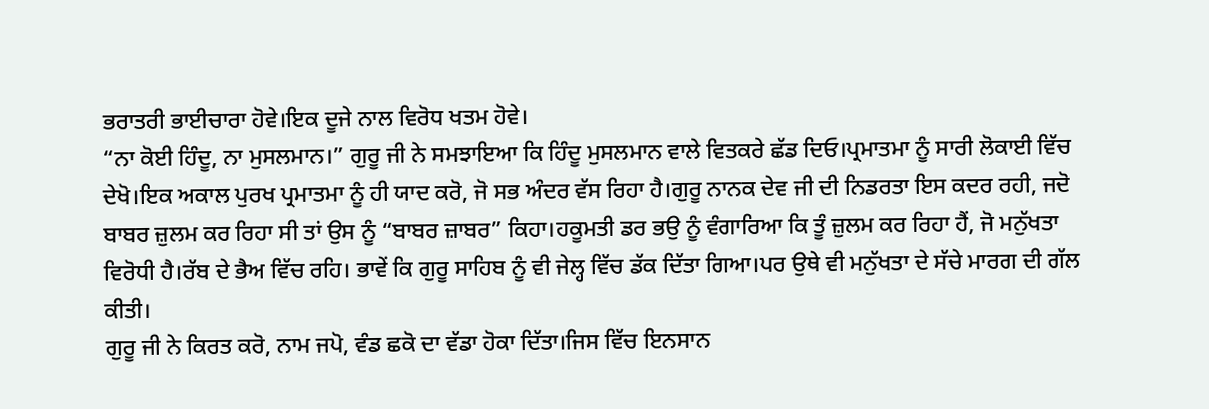ਭਰਾਤਰੀ ਭਾਈਚਾਰਾ ਹੋਵੇ।ਇਕ ਦੂਜੇ ਨਾਲ ਵਿਰੋਧ ਖਤਮ ਹੋਵੇ।
“ਨਾ ਕੋਈ ਹਿੰਦੂ, ਨਾ ਮੁਸਲਮਾਨ।” ਗੁਰੂ ਜੀ ਨੇ ਸਮਝਾਇਆ ਕਿ ਹਿੰਦੂ ਮੁਸਲਮਾਨ ਵਾਲੇ ਵਿਤਕਰੇ ਛੱਡ ਦਿਓ।ਪ੍ਰਮਾਤਮਾ ਨੂੰ ਸਾਰੀ ਲੋਕਾਈ ਵਿੱਚ ਦੇਖੋ।ਇਕ ਅਕਾਲ ਪੁਰਖ ਪ੍ਰਮਾਤਮਾ ਨੂੰ ਹੀ ਯਾਦ ਕਰੋ, ਜੋ ਸਭ ਅੰਦਰ ਵੱਸ ਰਿਹਾ ਹੈ।ਗੁਰੂ ਨਾਨਕ ਦੇਵ ਜੀ ਦੀ ਨਿਡਰਤਾ ਇਸ ਕਦਰ ਰਹੀ, ਜਦੋ ਬਾਬਰ ਜ਼ੁਲਮ ਕਰ ਰਿਹਾ ਸੀ ਤਾਂ ਉਸ ਨੂੰ “ਬਾਬਰ ਜ਼ਾਬਰ” ਕਿਹਾ।ਹਕੂਮਤੀ ਡਰ ਭਉ ਨੂੰ ਵੰਗਾਰਿਆ ਕਿ ਤੂੰ ਜ਼ੁਲਮ ਕਰ ਰਿਹਾ ਹੈਂ, ਜੋ ਮਨੁੱਖਤਾ ਵਿਰੋਧੀ ਹੈ।ਰੱਬ ਦੇ ਭੈਅ ਵਿੱਚ ਰਹਿ। ਭਾਵੇਂ ਕਿ ਗੁਰੂ ਸਾਹਿਬ ਨੂੰ ਵੀ ਜੇਲ੍ਹ ਵਿੱਚ ਡੱਕ ਦਿੱਤਾ ਗਿਆ।ਪਰ ਉਥੇ ਵੀ ਮਨੁੱਖਤਾ ਦੇ ਸੱਚੇ ਮਾਰਗ ਦੀ ਗੱਲ ਕੀਤੀ।
ਗੁਰੂ ਜੀ ਨੇ ਕਿਰਤ ਕਰੋ, ਨਾਮ ਜਪੋ, ਵੰਡ ਛਕੋ ਦਾ ਵੱਡਾ ਹੋਕਾ ਦਿੱਤਾ।ਜਿਸ ਵਿੱਚ ਇਨਸਾਨ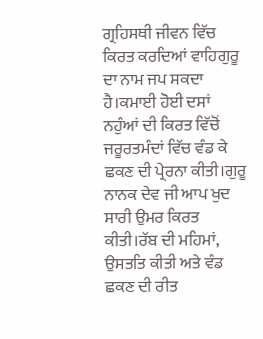ਗ੍ਰਹਿਸਥੀ ਜੀਵਨ ਵਿੱਚ ਕਿਰਤ ਕਰਦਿਆਂ ਵਾਹਿਗੁਰੂ ਦਾ ਨਾਮ ਜਪ ਸਕਦਾ ਹੈ।ਕਮਾਈ ਹੋਈ ਦਸਾਂ ਨਹੁੰਆਂ ਦੀ ਕਿਰਤ ਵਿੱਚੋਂ ਜਰੂਰਤਮੰਦਾਂ ਵਿੱਚ ਵੰਡ ਕੇ ਛਕਣ ਦੀ ਪ੍ਰੇਰਨਾ ਕੀਤੀ।ਗੁਰੂ ਨਾਨਕ ਦੇਵ ਜੀ ਆਪ ਖੁਦ ਸਾਰੀ ਉਮਰ ਕਿਰਤ ਕੀਤੀ।ਰੱਬ ਦੀ ਮਹਿਮਾਂ, ਉਸਤਤਿ ਕੀਤੀ ਅਤੇ ਵੰਡ ਛਕਣ ਦੀ ਰੀਤ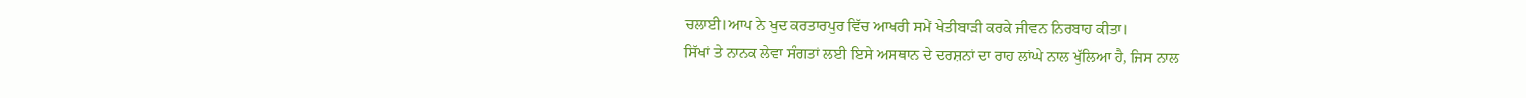ਚਲਾਈ।ਆਪ ਨੇ ਖੁਦ ਕਰਤਾਰਪੁਰ ਵਿੱਚ ਆਖਰੀ ਸਮੇਂ ਖੇਤੀਬਾੜੀ ਕਰਕੇ ਜੀਵਨ ਨਿਰਬਾਹ ਕੀਤਾ।
ਸਿੱਖਾਂ ਤੇ ਨਾਨਕ ਲੇਵਾ ਸੰਗਤਾਂ ਲਈ ਇਸੇ ਅਸਥਾਨ ਦੇ ਦਰਸ਼ਨਾਂ ਦਾ ਰਾਹ ਲਾਂਘੇ ਨਾਲ ਖੁੱਲਿਆ ਹੈ, ਜਿਸ ਨਾਲ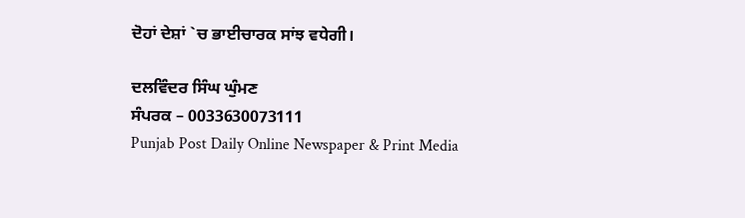ਦੋਹਾਂ ਦੇਸ਼ਾਂ `ਚ ਭਾਈਚਾਰਕ ਸਾਂਝ ਵਧੇਗੀ।

ਦਲਵਿੰਦਰ ਸਿੰਘ ਘੁੰਮਣ
ਸੰਪਰਕ – 0033630073111
Punjab Post Daily Online Newspaper & Print Media